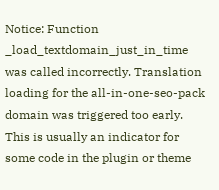Notice: Function _load_textdomain_just_in_time was called incorrectly. Translation loading for the all-in-one-seo-pack domain was triggered too early. This is usually an indicator for some code in the plugin or theme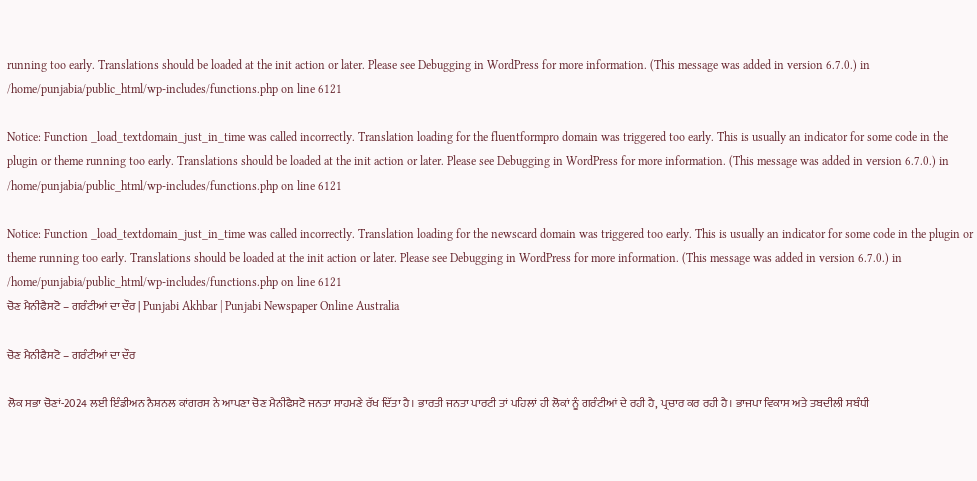running too early. Translations should be loaded at the init action or later. Please see Debugging in WordPress for more information. (This message was added in version 6.7.0.) in /home/punjabia/public_html/wp-includes/functions.php on line 6121

Notice: Function _load_textdomain_just_in_time was called incorrectly. Translation loading for the fluentformpro domain was triggered too early. This is usually an indicator for some code in the plugin or theme running too early. Translations should be loaded at the init action or later. Please see Debugging in WordPress for more information. (This message was added in version 6.7.0.) in /home/punjabia/public_html/wp-includes/functions.php on line 6121

Notice: Function _load_textdomain_just_in_time was called incorrectly. Translation loading for the newscard domain was triggered too early. This is usually an indicator for some code in the plugin or theme running too early. Translations should be loaded at the init action or later. Please see Debugging in WordPress for more information. (This message was added in version 6.7.0.) in /home/punjabia/public_html/wp-includes/functions.php on line 6121
ਚੋਣ ਮੈਨੀਫੈਸਟੋ – ਗਰੰਟੀਆਂ ਦਾ ਦੌਰ | Punjabi Akhbar | Punjabi Newspaper Online Australia

ਚੋਣ ਮੈਨੀਫੈਸਟੋ – ਗਰੰਟੀਆਂ ਦਾ ਦੌਰ

ਲੋਕ ਸਭਾ ਚੋਣਾਂ-2024 ਲਈ ਇੰਡੀਅਨ ਨੈਸ਼ਨਲ ਕਾਂਗਰਸ ਨੇ ਆਪਣਾ ਚੋਣ ਮੈਨੀਫੈਸਟੋ ਜਨਤਾ ਸਾਹਮਣੇ ਰੱਖ ਦਿੱਤਾ ਹੈ। ਭਾਰਤੀ ਜਨਤਾ ਪਾਰਟੀ ਤਾਂ ਪਹਿਲਾਂ ਹੀ ਲੋਕਾਂ ਨੂੰ ਗਰੰਟੀਆਂ ਦੇ ਰਹੀ ਹੈ, ਪ੍ਰਚਾਰ ਕਰ ਰਹੀ ਹੈ। ਭਾਜਪਾ ਵਿਕਾਸ ਅਤੇ ਤਬਦੀਲੀ ਸਬੰਧੀ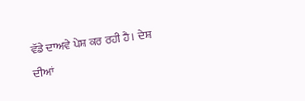ਵੱਡੇ ਦਾਅਵੇ ਪੇਸ਼ ਕਰ ਰਹੀ ਹੈ। ਦੇਸ਼ ਦੀਆਂ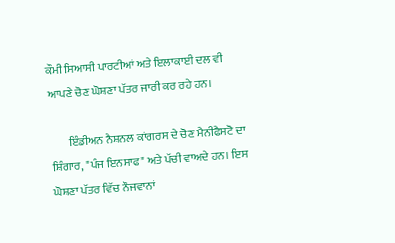ਕੌਮੀ ਸਿਆਸੀ ਪਾਰਟੀਆਂ ਅਤੇ ਇਲਾਕਾਈ ਦਲ ਵੀ ਆਪਣੇ ਚੋਣ ਘੋਸ਼ਣਾ ਪੱਤਰ ਜਾਰੀ ਕਰ ਰਹੇ ਹਨ।

        ਇੰਡੀਅਨ ਨੈਸ਼ਨਲ ਕਾਂਗਰਸ ਦੇ ਚੋਣ ਮੈਨੀਫੈਸਟੋ ਦਾ ਸ਼ਿੰਗਾਰ, "ਪੰਜ ਇਨਸਾਫ" ਅਤੇ ਪੱਚੀ ਵਾਅਦੇ ਹਨ। ਇਸ ਘੋਸ਼ਣਾ ਪੱਤਰ ਵਿੱਚ ਨੌਜਵਾਨਾਂ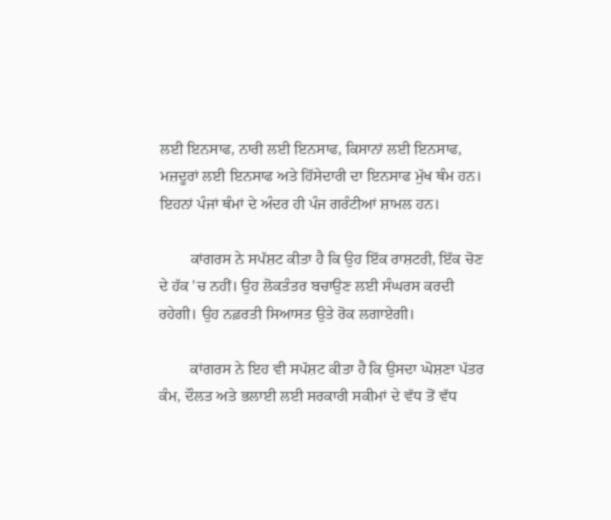ਲਈ ਇਨਸਾਫ, ਨਾਰੀ ਲਈ ਇਨਸਾਫ, ਕਿਸਾਨਾਂ ਲਈ ਇਨਸਾਫ, ਮਜ਼ਦੂਰਾਂ ਲਈ ਇਨਸਾਫ ਅਤੇ ਹਿੱਸੇਦਾਰੀ ਦਾ ਇਨਸਾਫ ਮੁੱਖ ਥੰਮ ਹਨ। ਇਹਨਾਂ ਪੰਜਾਂ ਥੰਮਾਂ ਦੇ ਅੰਦਰ ਹੀ ਪੰਜ ਗਰੰਟੀਆਂ ਸ਼ਾਮਲ ਹਨ।

        ਕਾਂਗਰਸ ਨੇ ਸਪੱਸ਼ਟ ਕੀਤਾ ਹੈ ਕਿ ਉਹ ਇੱਕ ਰਾਸ਼ਟਰੀ, ਇੱਕ ਚੋਣ ਦੇ ਹੱਕ 'ਚ ਨਹੀਂ। ਉਹ ਲੋਕਤੰਤਰ ਬਚਾਉਣ ਲਈ ਸੰਘਰਸ ਕਰਦੀ ਰਹੇਗੀ। ਉਹ ਨਫ਼ਰਤੀ ਸਿਆਸਤ ਉਤੇ ਰੋਕ ਲਗਾਏਗੀ।

        ਕਾਂਗਰਸ ਨੇ ਇਹ ਵੀ ਸਪੱਸ਼ਟ ਕੀਤਾ ਹੈ ਕਿ ਉਸਦਾ ਘੋਸ਼ਣਾ ਪੱਤਰ ਕੰਮ, ਦੌਲਤ ਅਤੇ ਭਲਾਈ ਲਈ ਸਰਕਾਰੀ ਸਕੀਮਾਂ ਦੇ ਵੱਧ ਤੋਂ ਵੱਧ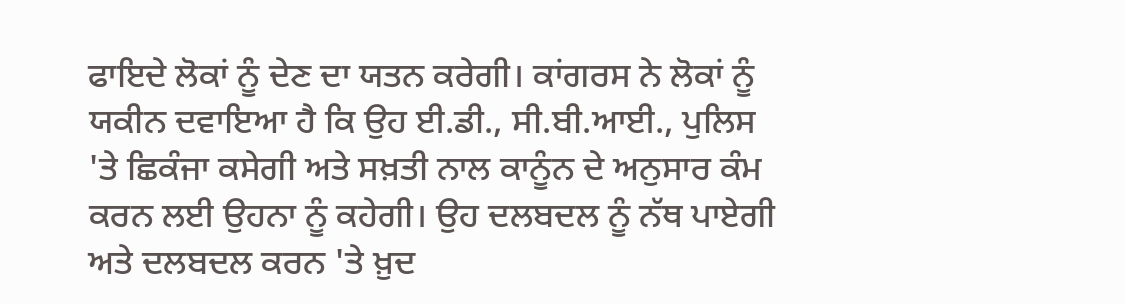ਫਾਇਦੇ ਲੋਕਾਂ ਨੂੰ ਦੇਣ ਦਾ ਯਤਨ ਕਰੇਗੀ। ਕਾਂਗਰਸ ਨੇ ਲੋਕਾਂ ਨੂੰ ਯਕੀਨ ਦਵਾਇਆ ਹੈ ਕਿ ਉਹ ਈ.ਡੀ., ਸੀ.ਬੀ.ਆਈ., ਪੁਲਿਸ 'ਤੇ ਛਿਕੰਜਾ ਕਸੇਗੀ ਅਤੇ ਸਖ਼ਤੀ ਨਾਲ ਕਾਨੂੰਨ ਦੇ ਅਨੁਸਾਰ ਕੰਮ ਕਰਨ ਲਈ ਉਹਨਾ ਨੂੰ ਕਹੇਗੀ। ਉਹ ਦਲਬਦਲ ਨੂੰ ਨੱਥ ਪਾਏਗੀ ਅਤੇ ਦਲਬਦਲ ਕਰਨ 'ਤੇ ਖ਼ੁਦ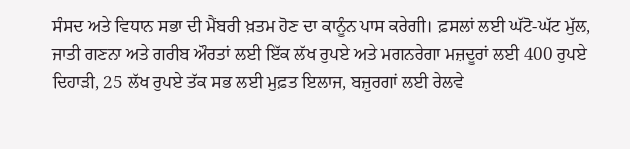ਸੰਸਦ ਅਤੇ ਵਿਧਾਨ ਸਭਾ ਦੀ ਮੈਂਬਰੀ ਖ਼ਤਮ ਹੋਣ ਦਾ ਕਾਨੂੰਨ ਪਾਸ ਕਰੇਗੀ। ਫ਼ਸਲਾਂ ਲਈ ਘੱਟੋ-ਘੱਟ ਮੁੱਲ, ਜਾਤੀ ਗਣਨਾ ਅਤੇ ਗਰੀਬ ਔਰਤਾਂ ਲਈ ਇੱਕ ਲੱਖ ਰੁਪਏ ਅਤੇ ਮਗਨਰੇਗਾ ਮਜ਼ਦੂਰਾਂ ਲਈ 400 ਰੁਪਏ ਦਿਹਾੜੀ, 25 ਲੱਖ ਰੁਪਏ ਤੱਕ ਸਭ ਲਈ ਮੁਫ਼ਤ ਇਲਾਜ, ਬਜ਼ੁਰਗਾਂ ਲਈ ਰੇਲਵੇ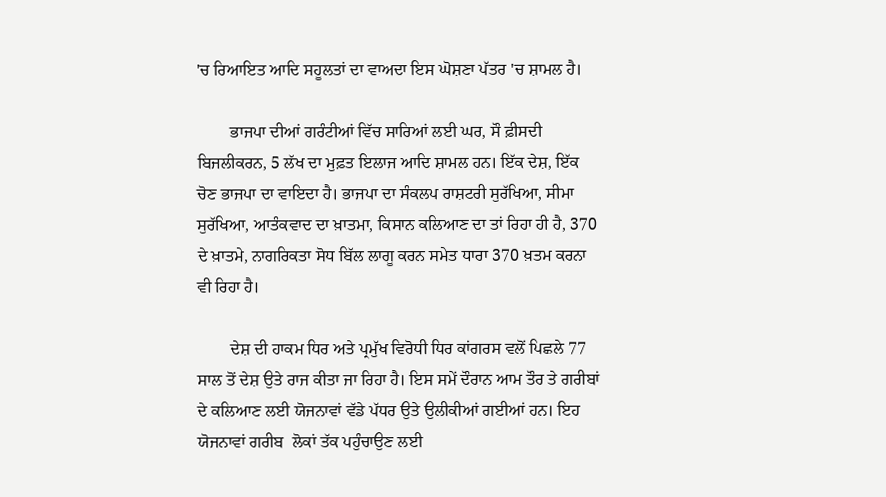'ਚ ਰਿਆਇਤ ਆਦਿ ਸਹੂਲਤਾਂ ਦਾ ਵਾਅਦਾ ਇਸ ਘੋਸ਼ਣਾ ਪੱਤਰ 'ਚ ਸ਼ਾਮਲ ਹੈ।

        ਭਾਜਪਾ ਦੀਆਂ ਗਰੰਟੀਆਂ ਵਿੱਚ ਸਾਰਿਆਂ ਲਈ ਘਰ, ਸੌ ਫ਼ੀਸਦੀ ਬਿਜਲੀਕਰਨ, 5 ਲੱਖ ਦਾ ਮੁਫ਼ਤ ਇਲਾਜ ਆਦਿ ਸ਼ਾਮਲ ਹਨ। ਇੱਕ ਦੇਸ਼, ਇੱਕ ਚੋਣ ਭਾਜਪਾ ਦਾ ਵਾਇਦਾ ਹੈ। ਭਾਜਪਾ ਦਾ ਸੰਕਲਪ ਰਾਸ਼ਟਰੀ ਸੁਰੱਖਿਆ, ਸੀਮਾ ਸੁਰੱਖਿਆ, ਆਤੰਕਵਾਦ ਦਾ ਖ਼ਾਤਮਾ, ਕਿਸਾਨ ਕਲਿਆਣ ਦਾ ਤਾਂ ਰਿਹਾ ਹੀ ਹੈ, 370 ਦੇ ਖ਼ਾਤਮੇ, ਨਾਗਰਿਕਤਾ ਸੋਧ ਬਿੱਲ ਲਾਗੂ ਕਰਨ ਸਮੇਤ ਧਾਰਾ 370 ਖ਼ਤਮ ਕਰਨਾ ਵੀ ਰਿਹਾ ਹੈ।

        ਦੇਸ਼ ਦੀ ਹਾਕਮ ਧਿਰ ਅਤੇ ਪ੍ਰਮੁੱਖ ਵਿਰੋਧੀ ਧਿਰ ਕਾਂਗਰਸ ਵਲੋਂ ਪਿਛਲੇ 77 ਸਾਲ ਤੋਂ ਦੇਸ਼ ਉਤੇ ਰਾਜ ਕੀਤਾ ਜਾ ਰਿਹਾ ਹੈ। ਇਸ ਸਮੇਂ ਦੌਰਾਨ ਆਮ ਤੌਰ ਤੇ ਗਰੀਬਾਂ ਦੇ ਕਲਿਆਣ ਲਈ ਯੋਜਨਾਵਾਂ ਵੱਡੇ ਪੱਧਰ ਉਤੇ ਉਲੀਕੀਆਂ ਗਈਆਂ ਹਨ। ਇਹ ਯੋਜਨਾਵਾਂ ਗਰੀਬ  ਲੋਕਾਂ ਤੱਕ ਪਹੁੰਚਾਉਣ ਲਈ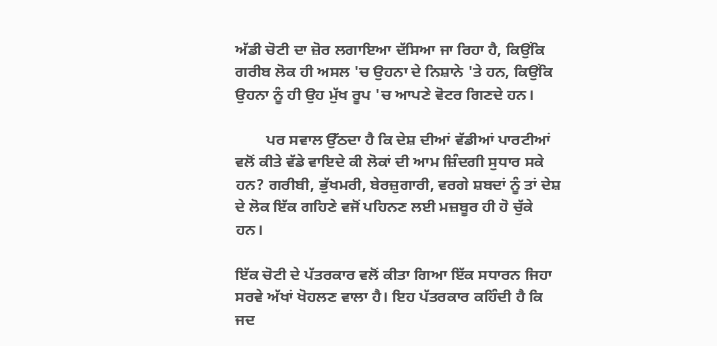ਅੱਡੀ ਚੋਟੀ ਦਾ ਜ਼ੋਰ ਲਗਾਇਆ ਦੱਸਿਆ ਜਾ ਰਿਹਾ ਹੈ, ਕਿਉਂਕਿ ਗਰੀਬ ਲੋਕ ਹੀ ਅਸਲ 'ਚ ਉਹਨਾ ਦੇ ਨਿਸ਼ਾਨੇ 'ਤੇ ਹਨ, ਕਿਉਂਕਿ ਉਹਨਾ ਨੂੰ ਹੀ ਉਹ ਮੁੱਖ ਰੂਪ 'ਚ ਆਪਣੇ ਵੋਟਰ ਗਿਣਦੇ ਹਨ।

        ਪਰ ਸਵਾਲ ਉੱਠਦਾ ਹੈ ਕਿ ਦੇਸ਼ ਦੀਆਂ ਵੱਡੀਆਂ ਪਾਰਟੀਆਂ ਵਲੋਂ ਕੀਤੇ ਵੱਡੇ ਵਾਇਦੇ ਕੀ ਲੋਕਾਂ ਦੀ ਆਮ ਜ਼ਿੰਦਗੀ ਸੁਧਾਰ ਸਕੇ ਹਨ? ਗਰੀਬੀ, ਭੁੱਖਮਰੀ, ਬੇਰਜ਼ੁਗਾਰੀ, ਵਰਗੇ ਸ਼ਬਦਾਂ ਨੂੰ ਤਾਂ ਦੇਸ਼ ਦੇ ਲੋਕ ਇੱਕ ਗਹਿਣੇ ਵਜੋਂ ਪਹਿਨਣ ਲਈ ਮਜ਼ਬੂਰ ਹੀ ਹੋ ਚੁੱਕੇ ਹਨ।

ਇੱਕ ਚੋਟੀ ਦੇ ਪੱਤਰਕਾਰ ਵਲੋਂ ਕੀਤਾ ਗਿਆ ਇੱਕ ਸਧਾਰਨ ਜਿਹਾ ਸਰਵੇ ਅੱਖਾਂ ਖੋਹਲਣ ਵਾਲਾ ਹੈ। ਇਹ ਪੱਤਰਕਾਰ ਕਹਿੰਦੀ ਹੈ ਕਿ ਜਦ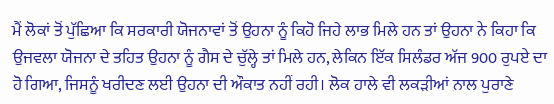ਮੈਂ ਲੋਕਾਂ ਤੋਂ ਪੁੱਛਿਆ ਕਿ ਸਰਕਾਰੀ ਯੋਜਨਾਵਾਂ ਤੋਂ ਉਹਨਾ ਨੂੰ ਕਿਹੋ ਜਿਹੇ ਲਾਭ ਮਿਲੇ ਹਨ ਤਾਂ ਉਹਨਾ ਨੇ ਕਿਹਾ ਕਿ ਉਜਵਲਾ ਯੋਜਨਾ ਦੇ ਤਹਿਤ ਉਹਨਾ ਨੂੰ ਗੈਸ ਦੇ ਚੁੱਲ੍ਹੇ ਤਾਂ ਮਿਲੇ ਹਨ, ਲੇਕਿਨ ਇੱਕ ਸਿਲੰਡਰ ਅੱਜ 900 ਰੁਪਏ ਦਾ ਹੋ ਗਿਆ, ਜਿਸਨੂੰ ਖਰੀਦਣ ਲਈ ਉਹਨਾ ਦੀ ਔਕਾਤ ਨਹੀਂ ਰਹੀ। ਲੋਕ ਹਾਲੇ ਵੀ ਲਕੜੀਆਂ ਨਾਲ ਪੁਰਾਣੇ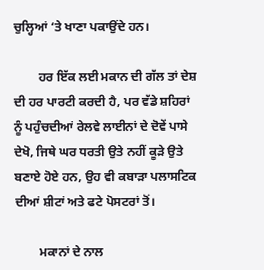ਚੁਲ੍ਹਿਆਂ ‘ਤੇ ਖਾਣਾ ਪਕਾਉਂਦੇ ਹਨ।

        ਹਰ ਇੱਕ ਲਈ ਮਕਾਨ ਦੀ ਗੱਲ ਤਾਂ ਦੇਸ਼ ਦੀ ਹਰ ਪਾਰਟੀ ਕਰਦੀ ਹੈ, ਪਰ ਵੱਡੇ ਸ਼ਹਿਰਾਂ  ਨੂੰ ਪਹੁੰਚਦੀਆਂ ਰੇਲਵੇ ਲਾਈਨਾਂ ਦੇ ਦੋਵੇਂ ਪਾਸੇ ਦੇਖੋ, ਜਿਥੇ ਘਰ ਧਰਤੀ ਉਤੇ ਨਹੀਂ ਕੂੜੇ ਉਤੇ ਬਣਾਏ ਹੋਏ ਹਨ, ਉਹ ਵੀ ਕਬਾੜਾ ਪਲਾਸਟਿਕ ਦੀਆਂ ਸ਼ੀਟਾਂ ਅਤੇ ਫਟੇ ਪੋਸਟਰਾਂ ਤੋਂ।

        ਮਕਾਨਾਂ ਦੇ ਨਾਲ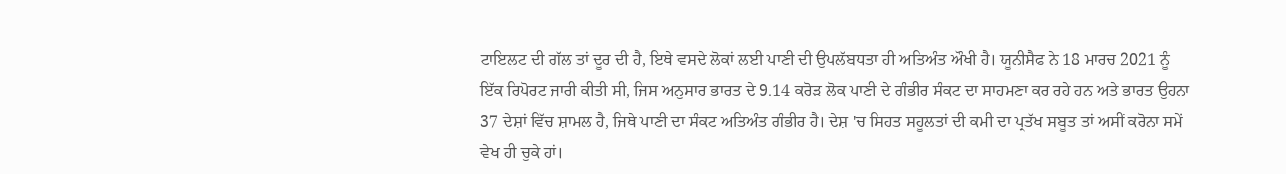ਟਾਇਲਟ ਦੀ ਗੱਲ ਤਾਂ ਦੂਰ ਦੀ ਹੈ, ਇਥੇ ਵਸਦੇ ਲੋਕਾਂ ਲਈ ਪਾਣੀ ਦੀ ਉਪਲੱਬਧਤਾ ਹੀ ਅਤਿਅੰਤ ਔਖੀ ਹੈ। ਯੂਨੀਸੈਫ ਨੇ 18 ਮਾਰਚ 2021 ਨੂੰ ਇੱਕ ਰਿਪੋਰਟ ਜਾਰੀ ਕੀਤੀ ਸੀ, ਜਿਸ ਅਨੁਸਾਰ ਭਾਰਤ ਦੇ 9.14 ਕਰੋੜ ਲੋਕ ਪਾਣੀ ਦੇ ਗੰਭੀਰ ਸੰਕਟ ਦਾ ਸਾਹਮਣਾ ਕਰ ਰਹੇ ਹਨ ਅਤੇ ਭਾਰਤ ਉਹਨਾ 37 ਦੇਸ਼ਾਂ ਵਿੱਚ ਸ਼ਾਮਲ ਹੈ, ਜਿਥੇ ਪਾਣੀ ਦਾ ਸੰਕਟ ਅਤਿਅੰਤ ਗੰਭੀਰ ਹੈ। ਦੇਸ਼ 'ਚ ਸਿਹਤ ਸਹੂਲਤਾਂ ਦੀ ਕਮੀ ਦਾ ਪ੍ਰਤੱਖ ਸਬੂਤ ਤਾਂ ਅਸੀਂ ਕਰੋਨਾ ਸਮੇਂ ਵੇਖ ਹੀ ਚੁਕੇ ਹਾਂ।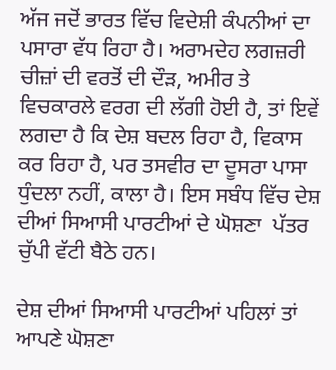ਅੱਜ ਜਦੋਂ ਭਾਰਤ ਵਿੱਚ ਵਿਦੇਸ਼ੀ ਕੰਪਨੀਆਂ ਦਾ ਪਸਾਰਾ ਵੱਧ ਰਿਹਾ ਹੈ। ਅਰਾਮਦੇਹ ਲਗਜ਼ਰੀ ਚੀਜ਼ਾਂ ਦੀ ਵਰਤੋਂ ਦੀ ਦੌੜ, ਅਮੀਰ ਤੇ ਵਿਚਕਾਰਲੇ ਵਰਗ ਦੀ ਲੱਗੀ ਹੋਈ ਹੈ, ਤਾਂ ਇਵੇਂ ਲਗਦਾ ਹੈ ਕਿ ਦੇਸ਼ ਬਦਲ ਰਿਹਾ ਹੈ, ਵਿਕਾਸ ਕਰ ਰਿਹਾ ਹੈ, ਪਰ ਤਸਵੀਰ ਦਾ ਦੂਸਰਾ ਪਾਸਾ ਧੁੰਦਲਾ ਨਹੀਂ, ਕਾਲਾ ਹੈ। ਇਸ ਸਬੰਧ ਵਿੱਚ ਦੇਸ਼ ਦੀਆਂ ਸਿਆਸੀ ਪਾਰਟੀਆਂ ਦੇ ਘੋਸ਼ਣਾ  ਪੱਤਰ ਚੁੱਪੀ ਵੱਟੀ ਬੈਠੇ ਹਨ।

ਦੇਸ਼ ਦੀਆਂ ਸਿਆਸੀ ਪਾਰਟੀਆਂ ਪਹਿਲਾਂ ਤਾਂ ਆਪਣੇ ਘੋਸ਼ਣਾ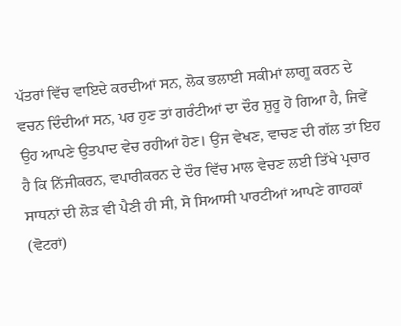ਪੱਤਰਾਂ ਵਿੱਚ ਵਾਇਦੇ ਕਰਦੀਆਂ ਸਨ, ਲੋਕ ਭਲਾਈ ਸਕੀਮਾਂ ਲਾਗੂ ਕਰਨ ਦੇ ਵਚਨ ਦਿੰਦੀਆਂ ਸਨ, ਪਰ ਹੁਣ ਤਾਂ ਗਰੰਟੀਆਂ ਦਾ ਦੌਰ ਸ਼ੁਰੂ ਹੋ ਗਿਆ ਹੈ, ਜਿਵੇਂ ਉਹ ਆਪਣੇ ਉਤਪਾਦ ਵੇਚ ਰਹੀਆਂ ਹੋਣ। ਉਂਜ ਵੇਖਣ, ਵਾਚਣ ਦੀ ਗੱਲ ਤਾਂ ਇਹ ਹੈ ਕਿ ਨਿੱਜੀਕਰਨ, ਵਪਾਰੀਕਰਨ ਦੇ ਦੌਰ ਵਿੱਚ ਮਾਲ ਵੇਚਣ ਲਈ ਤਿੱਖੇ ਪ੍ਰਚਾਰ ਸਾਧਨਾਂ ਦੀ ਲੋੜ ਵੀ ਪੈਣੀ ਹੀ ਸੀ, ਸੋ ਸਿਆਸੀ ਪਾਰਟੀਆਂ ਆਪਣੇ ਗਾਹਕਾਂ (ਵੋਟਰਾਂ)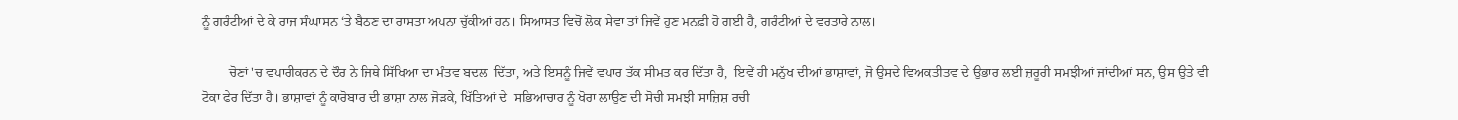ਨੂੰ ਗਰੰਟੀਆਂ ਦੇ ਕੇ ਰਾਜ ਸੰਘਾਸਨ ‘ਤੇ ਬੈਠਣ ਦਾ ਰਾਸਤਾ ਅਪਨਾ ਚੁੱਕੀਆਂ ਹਨ। ਸਿਆਸਤ ਵਿਚੋਂ ਲੋਕ ਸੇਵਾ ਤਾਂ ਜਿਵੇਂ ਹੁਣ ਮਨਫ਼ੀ ਹੋ ਗਈ ਹੈ, ਗਰੰਟੀਆਂ ਦੇ ਵਰਤਾਰੇ ਨਾਲ।

        ਚੋਣਾਂ 'ਚ ਵਪਾਰੀਕਰਨ ਦੇ ਦੌਰ ਨੇ ਜਿਥੇ ਸਿੱਖਿਆ ਦਾ ਮੰਤਵ ਬਦਲ  ਦਿੱਤਾ, ਅਤੇ ਇਸਨੂੰ ਜਿਵੇਂ ਵਪਾਰ ਤੱਕ ਸੀਮਤ ਕਰ ਦਿੱਤਾ ਹੈ,  ਇਵੇਂ ਹੀ ਮਨੁੱਖ ਦੀਆਂ ਭਾਸ਼ਾਵਾਂ, ਜੋ ਉਸਦੇ ਵਿਅਕਤੀਤਵ ਦੇ ਉਭਾਰ ਲਈ ਜ਼ਰੂਰੀ ਸਮਝੀਆਂ ਜਾਂਦੀਆਂ ਸਨ, ਉਸ ਉਤੇ ਵੀ ਟੋਕਾ ਫੇਰ ਦਿੱਤਾ ਹੈ। ਭਾਸ਼ਾਵਾਂ ਨੂੰ ਕਾਰੋਬਾਰ ਦੀ ਭਾਸ਼ਾ ਨਾਲ ਜੋੜਕੇ, ਖਿੱਤਿਆਂ ਦੇ  ਸਭਿਆਚਾਰ ਨੂੰ ਖੋਰਾ ਲਾਉਣ ਦੀ ਸੋਚੀ ਸਮਝੀ ਸਾਜ਼ਿਸ਼ ਰਚੀ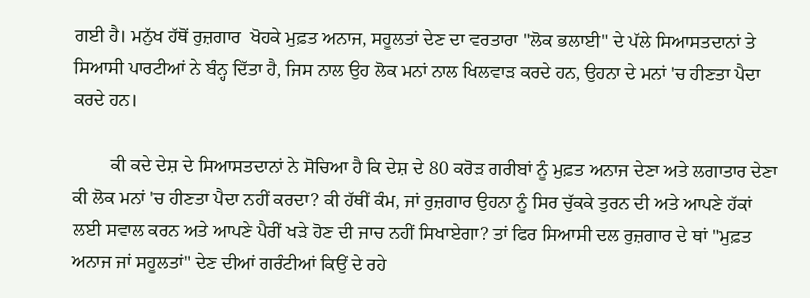ਗਈ ਹੈ। ਮਨੁੱਖ ਹੱਥੋਂ ਰੁਜ਼ਗਾਰ  ਖੋਹਕੇ ਮੁਫ਼ਤ ਅਨਾਜ, ਸਹੂਲਤਾਂ ਦੇਣ ਦਾ ਵਰਤਾਰਾ "ਲੋਕ ਭਲਾਈ" ਦੇ ਪੱਲੇ ਸਿਆਸਤਦਾਨਾਂ ਤੇ ਸਿਆਸੀ ਪਾਰਟੀਆਂ ਨੇ ਬੰਨ੍ਹ ਦਿੱਤਾ ਹੈ, ਜਿਸ ਨਾਲ ਉਹ ਲੋਕ ਮਨਾਂ ਨਾਲ ਖਿਲਵਾੜ ਕਰਦੇ ਹਨ, ਉਹਨਾ ਦੇ ਮਨਾਂ 'ਚ ਹੀਣਤਾ ਪੈਦਾ ਕਰਦੇ ਹਨ।

        ਕੀ ਕਦੇ ਦੇਸ਼ ਦੇ ਸਿਆਸਤਦਾਨਾਂ ਨੇ ਸੋਚਿਆ ਹੈ ਕਿ ਦੇਸ਼ ਦੇ 80 ਕਰੋੜ ਗਰੀਬਾਂ ਨੂੰ ਮੁਫ਼ਤ ਅਨਾਜ ਦੇਣਾ ਅਤੇ ਲਗਾਤਾਰ ਦੇਣਾ ਕੀ ਲੋਕ ਮਨਾਂ 'ਚ ਹੀਣਤਾ ਪੈਦਾ ਨਹੀਂ ਕਰਦਾ? ਕੀ ਹੱਥੀਂ ਕੰਮ, ਜਾਂ ਰੁਜ਼ਗਾਰ ਉਹਨਾ ਨੂੰ ਸਿਰ ਚੁੱਕਕੇ ਤੁਰਨ ਦੀ ਅਤੇ ਆਪਣੇ ਹੱਕਾਂ ਲਈ ਸਵਾਲ ਕਰਨ ਅਤੇ ਆਪਣੇ ਪੈਰੀਂ ਖੜੇ ਹੋਣ ਦੀ ਜਾਚ ਨਹੀਂ ਸਿਖਾਏਗਾ? ਤਾਂ ਫਿਰ ਸਿਆਸੀ ਦਲ ਰੁਜ਼ਗਾਰ ਦੇ ਥਾਂ "ਮੁਫ਼ਤ ਅਨਾਜ ਜਾਂ ਸਹੂਲਤਾਂ" ਦੇਣ ਦੀਆਂ ਗਰੰਟੀਆਂ ਕਿਉਂ ਦੇ ਰਹੇ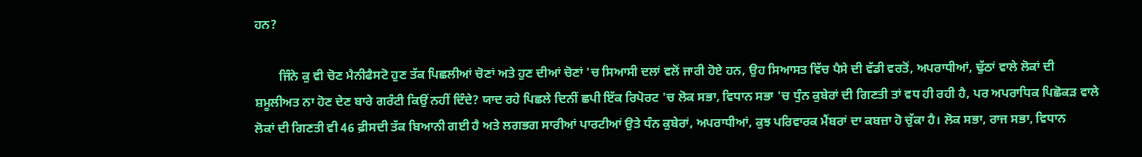ਹਨ?

        ਜਿੰਨੇ ਕੁ ਵੀ ਚੋਣ ਮੈਨੀਫੈਸਟੋ ਹੁਣ ਤੱਕ ਪਿਛਲੀਆਂ ਚੋਣਾਂ ਅਤੇ ਹੁਣ ਦੀਆਂ ਚੋਣਾਂ 'ਚ ਸਿਆਸੀ ਦਲਾਂ ਵਲੋਂ ਜਾਰੀ ਹੋਏ ਹਨ, ਉਹ ਸਿਆਸਤ ਵਿੱਚ ਪੈਸੇ ਦੀ ਵੱਡੀ ਵਰਤੋਂ, ਅਪਰਾਧੀਆਂ, ਢੁੱਠਾਂ ਵਾਲੇ ਲੋਕਾਂ ਦੀ ਸ਼ਮੂਲੀਅਤ ਨਾ ਹੋਣ ਦੇਣ ਬਾਰੇ ਗਰੰਟੀ ਕਿਉਂ ਨਹੀਂ ਦਿੰਦੇ? ਯਾਦ ਰਹੇ ਪਿਛਲੇ ਦਿਨੀਂ ਛਪੀ ਇੱਕ ਰਿਪੋਰਟ 'ਚ ਲੋਕ ਸਭਾ, ਵਿਧਾਨ ਸਭਾ 'ਚ ਧੁੰਨ ਕੁਬੇਰਾਂ ਦੀ ਗਿਣਤੀ ਤਾਂ ਵਧ ਹੀ ਰਹੀ ਹੈ, ਪਰ ਅਪਰਾਧਿਕ ਪਿਛੋਕੜ ਵਾਲੇ ਲੋਕਾਂ ਦੀ ਗਿਣਤੀ ਵੀ 46 ਫ਼ੀਸਦੀ ਤੱਕ ਬਿਆਨੀ ਗਈ ਹੈ ਅਤੇ ਲਗਭਗ ਸਾਰੀਆਂ ਪਾਰਟੀਆਂ ਉਤੇ ਧੰਨ ਕੁਬੇਰਾਂ, ਅਪਰਾਧੀਆਂ, ਕੁਝ ਪਰਿਵਾਰਕ ਮੈਂਬਰਾਂ ਦਾ ਕਬਜ਼ਾ ਹੋ ਚੁੱਕਾ ਹੈ। ਲੋਕ ਸਭਾ, ਰਾਜ ਸਭਾ, ਵਿਧਾਨ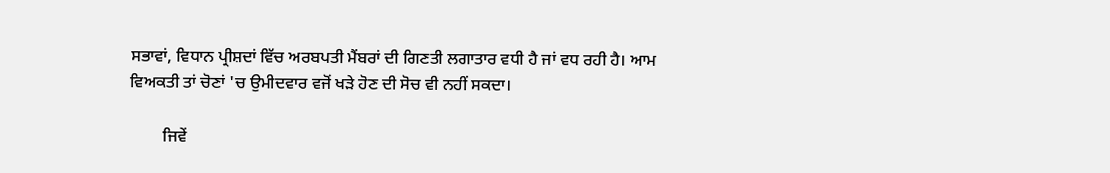ਸਭਾਵਾਂ, ਵਿਧਾਨ ਪ੍ਰੀਸ਼ਦਾਂ ਵਿੱਚ ਅਰਬਪਤੀ ਮੈਂਬਰਾਂ ਦੀ ਗਿਣਤੀ ਲਗਾਤਾਰ ਵਧੀ ਹੈ ਜਾਂ ਵਧ ਰਹੀ ਹੈ। ਆਮ ਵਿਅਕਤੀ ਤਾਂ ਚੋਣਾਂ 'ਚ ਉਮੀਦਵਾਰ ਵਜੋਂ ਖੜੇ ਹੋਣ ਦੀ ਸੋਚ ਵੀ ਨਹੀਂ ਸਕਦਾ।

        ਜਿਵੇਂ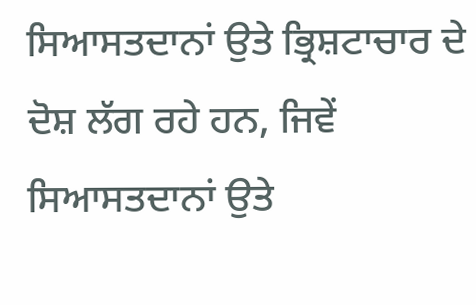ਸਿਆਸਤਦਾਨਾਂ ਉਤੇ ਭ੍ਰਿਸ਼ਟਾਚਾਰ ਦੇ ਦੋਸ਼ ਲੱਗ ਰਹੇ ਹਨ, ਜਿਵੇਂ ਸਿਆਸਤਦਾਨਾਂ ਉਤੇ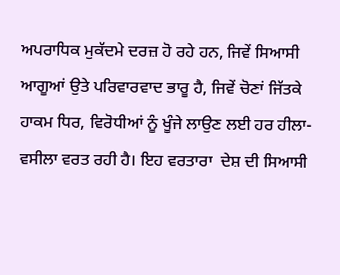ਅਪਰਾਧਿਕ ਮੁਕੱਦਮੇ ਦਰਜ਼ ਹੋ ਰਹੇ ਹਨ, ਜਿਵੇਂ ਸਿਆਸੀ ਆਗੂਆਂ ਉਤੇ ਪਰਿਵਾਰਵਾਦ ਭਾਰੂ ਹੈ, ਜਿਵੇਂ ਚੋਣਾਂ ਜਿੱਤਕੇ ਹਾਕਮ ਧਿਰ, ਵਿਰੋਧੀਆਂ ਨੂੰ ਖੂੰਜੇ ਲਾਉਣ ਲਈ ਹਰ ਹੀਲਾ-ਵਸੀਲਾ ਵਰਤ ਰਹੀ ਹੈ। ਇਹ ਵਰਤਾਰਾ  ਦੇਸ਼ ਦੀ ਸਿਆਸੀ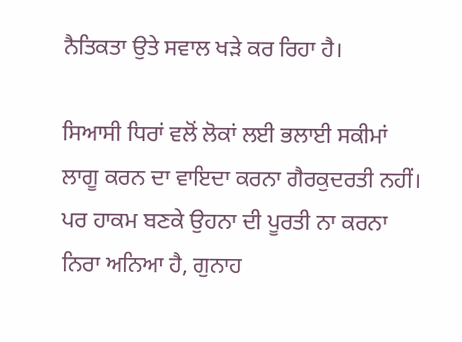ਨੈਤਿਕਤਾ ਉਤੇ ਸਵਾਲ ਖੜੇ ਕਰ ਰਿਹਾ ਹੈ।

ਸਿਆਸੀ ਧਿਰਾਂ ਵਲੋਂ ਲੋਕਾਂ ਲਈ ਭਲਾਈ ਸਕੀਮਾਂ ਲਾਗੂ ਕਰਨ ਦਾ ਵਾਇਦਾ ਕਰਨਾ ਗੈਰਕੁਦਰਤੀ ਨਹੀਂ। ਪਰ ਹਾਕਮ ਬਣਕੇ ਉਹਨਾ ਦੀ ਪੂਰਤੀ ਨਾ ਕਰਨਾ ਨਿਰਾ ਅਨਿਆ ਹੈ, ਗੁਨਾਹ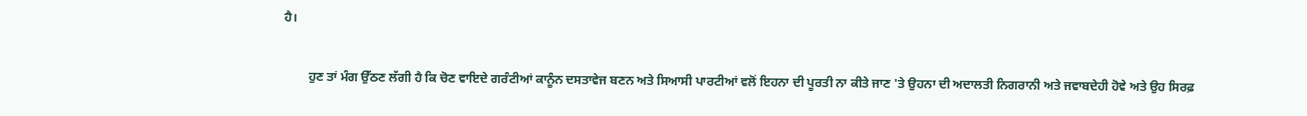ਹੈ।

        ਹੁਣ ਤਾਂ ਮੰਗ ਉੱਠਣ ਲੱਗੀ ਹੈ ਕਿ ਚੋਣ ਵਾਇਦੇ ਗਰੰਟੀਆਂ ਕਾਨੂੰਨ ਦਸਤਾਵੇਜ ਬਣਨ ਅਤੇ ਸਿਆਸੀ ਪਾਰਟੀਆਂ ਵਲੋਂ ਇਹਨਾ ਦੀ ਪੂਰਤੀ ਨਾ ਕੀਤੇ ਜਾਣ 'ਤੇ ਉਹਨਾ ਦੀ ਅਦਾਲਤੀ ਨਿਗਰਾਨੀ ਅਤੇ ਜਵਾਬਦੇਹੀ ਹੋਵੇ ਅਤੇ ਉਹ ਸਿਰਫ਼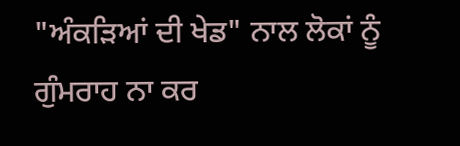"ਅੰਕੜਿਆਂ ਦੀ ਖੇਡ" ਨਾਲ ਲੋਕਾਂ ਨੂੰ ਗੁੰਮਰਾਹ ਨਾ ਕਰ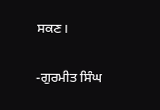ਸਕਣ।

-ਗੁਰਮੀਤ ਸਿੰਘ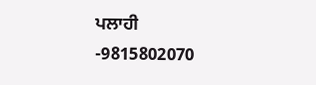ਪਲਾਹੀ
-9815802070